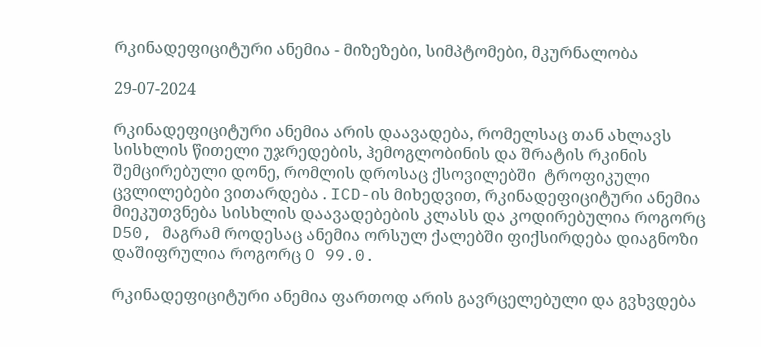რკინადეფიციტური ანემია - მიზეზები, სიმპტომები, მკურნალობა

29-07-2024

რკინადეფიციტური ანემია არის დაავადება, რომელსაც თან ახლავს სისხლის წითელი უჯრედების, ჰემოგლობინის და შრატის რკინის შემცირებული დონე, რომლის დროსაც ქსოვილებში  ტროფიკული ცვლილებები ვითარდება . ICD-ის მიხედვით, რკინადეფიციტური ანემია მიეკუთვნება სისხლის დაავადებების კლასს და კოდირებულია როგორც D50, მაგრამ როდესაც ანემია ორსულ ქალებში ფიქსირდება დიაგნოზი დაშიფრულია როგორც O 99.0.

რკინადეფიციტური ანემია ფართოდ არის გავრცელებული და გვხვდება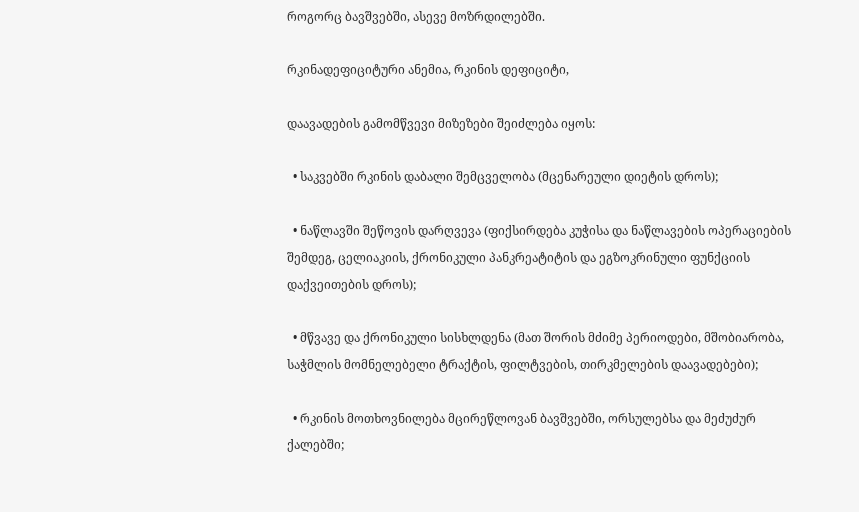როგორც ბავშვებში, ასევე მოზრდილებში.

რკინადეფიციტური ანემია, რკინის დეფიციტი,

დაავადების გამომწვევი მიზეზები შეიძლება იყოს:

  • საკვებში რკინის დაბალი შემცველობა (მცენარეული დიეტის დროს);

  • ნაწლავში შეწოვის დარღვევა (ფიქსირდება კუჭისა და ნაწლავების ოპერაციების შემდეგ, ცელიაკიის, ქრონიკული პანკრეატიტის და ეგზოკრინული ფუნქციის დაქვეითების დროს);

  • მწვავე და ქრონიკული სისხლდენა (მათ შორის მძიმე პერიოდები, მშობიარობა, საჭმლის მომნელებელი ტრაქტის, ფილტვების, თირკმელების დაავადებები);

  • რკინის მოთხოვნილება მცირეწლოვან ბავშვებში, ორსულებსა და მეძუძურ ქალებში;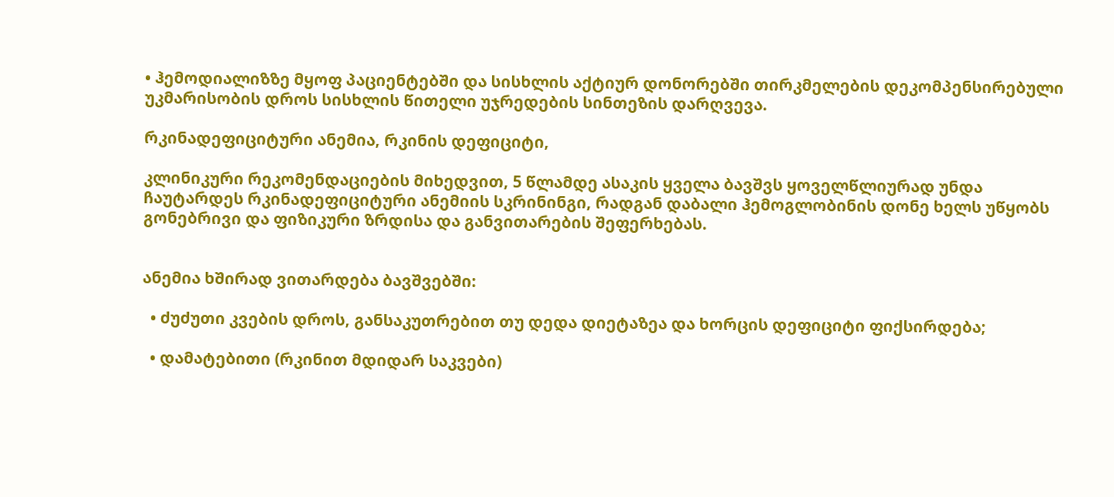• ჰემოდიალიზზე მყოფ პაციენტებში და სისხლის აქტიურ დონორებში თირკმელების დეკომპენსირებული უკმარისობის დროს სისხლის წითელი უჯრედების სინთეზის დარღვევა.

რკინადეფიციტური ანემია, რკინის დეფიციტი,

კლინიკური რეკომენდაციების მიხედვით, 5 წლამდე ასაკის ყველა ბავშვს ყოველწლიურად უნდა ჩაუტარდეს რკინადეფიციტური ანემიის სკრინინგი, რადგან დაბალი ჰემოგლობინის დონე ხელს უწყობს გონებრივი და ფიზიკური ზრდისა და განვითარების შეფერხებას.


ანემია ხშირად ვითარდება ბავშვებში:

  • ძუძუთი კვების დროს, განსაკუთრებით თუ დედა დიეტაზეა და ხორცის დეფიციტი ფიქსირდება;

  • დამატებითი (რკინით მდიდარ საკვები)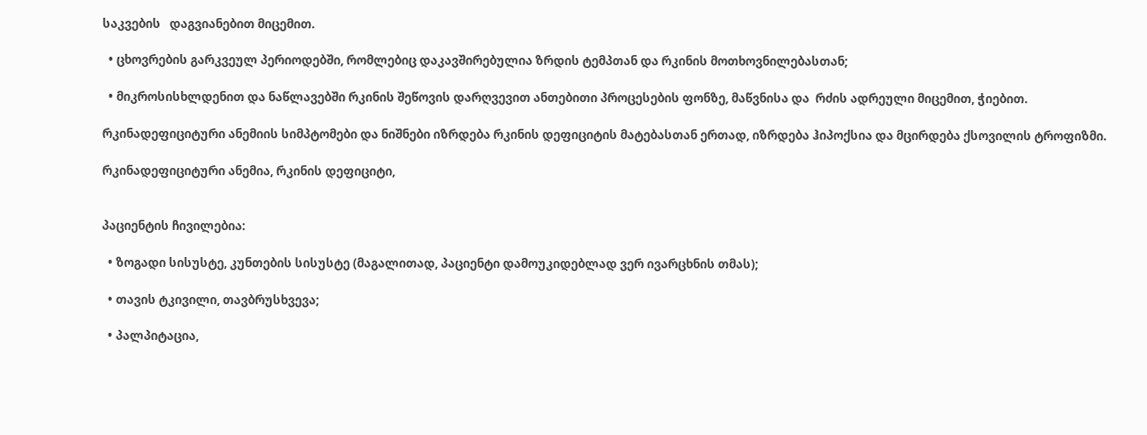საკვების   დაგვიანებით მიცემით.

  • ცხოვრების გარკვეულ პერიოდებში, რომლებიც დაკავშირებულია ზრდის ტემპთან და რკინის მოთხოვნილებასთან;

  • მიკროსისხლდენით და ნაწლავებში რკინის შეწოვის დარღვევით ანთებითი პროცესების ფონზე, მაწვნისა და  რძის ადრეული მიცემით, ჭიებით.

რკინადეფიციტური ანემიის სიმპტომები და ნიშნები იზრდება რკინის დეფიციტის მატებასთან ერთად, იზრდება ჰიპოქსია და მცირდება ქსოვილის ტროფიზმი.

რკინადეფიციტური ანემია, რკინის დეფიციტი,


პაციენტის ჩივილებია:

  • ზოგადი სისუსტე, კუნთების სისუსტე (მაგალითად, პაციენტი დამოუკიდებლად ვერ ივარცხნის თმას);

  • თავის ტკივილი, თავბრუსხვევა;

  • პალპიტაცია,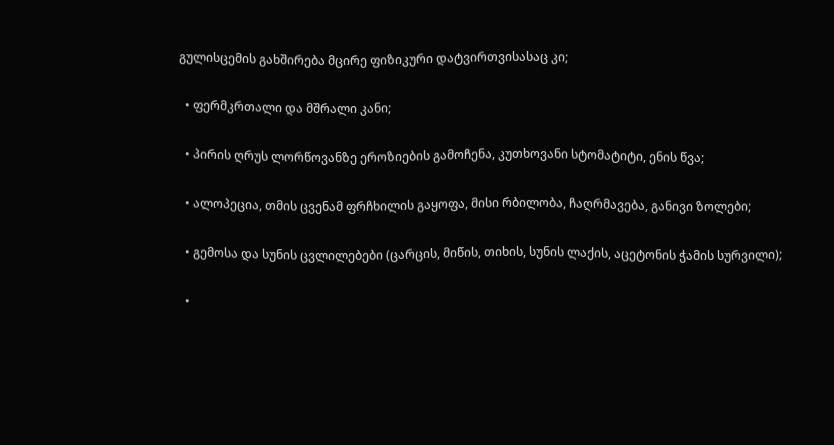გულისცემის გახშირება მცირე ფიზიკური დატვირთვისასაც კი;

  • ფერმკრთალი და მშრალი კანი;

  • პირის ღრუს ლორწოვანზე ეროზიების გამოჩენა, კუთხოვანი სტომატიტი, ენის წვა;

  • ალოპეცია, თმის ცვენამ ფრჩხილის გაყოფა, მისი რბილობა, ჩაღრმავება, განივი ზოლები;

  • გემოსა და სუნის ცვლილებები (ცარცის, მიწის, თიხის, სუნის ლაქის, აცეტონის ჭამის სურვილი);

  •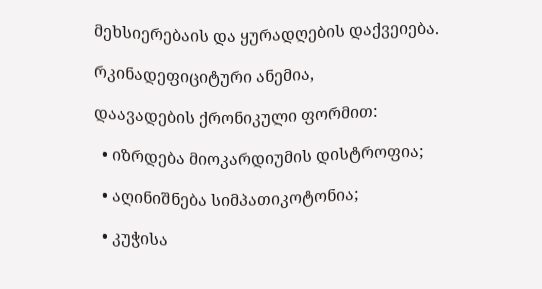მეხსიერებაის და ყურადღების დაქვეიება.

რკინადეფიციტური ანემია,

დაავადების ქრონიკული ფორმით:

  • იზრდება მიოკარდიუმის დისტროფია;

  • აღინიშნება სიმპათიკოტონია;

  • კუჭისა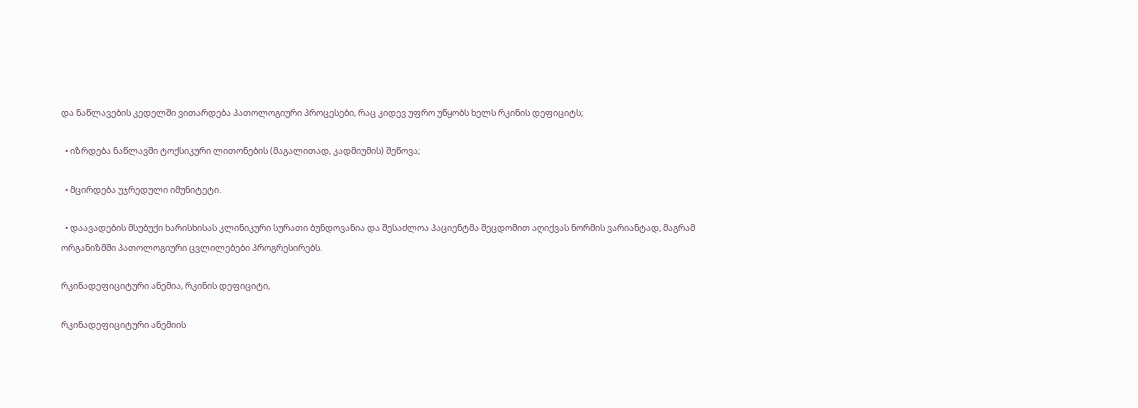და ნაწლავების კედელში ვითარდება პათოლოგიური პროცესები, რაც კიდევ უფრო უწყობს ხელს რკინის დეფიციტს;

  • იზრდება ნაწლავში ტოქსიკური ლითონების (მაგალითად, კადმიუმის) შეწოვა;

  • მცირდება უჯრედული იმუნიტეტი.

  • დაავადების მსუბუქი ხარისხისას კლინიკური სურათი ბუნდოვანია და შესაძლოა პაციენტმა შეცდომით აღიქვას ნორმის ვარიანტად, მაგრამ ორგანიზმში პათოლოგიური ცვლილებები პროგრესირებს.

რკინადეფიციტური ანემია, რკინის დეფიციტი,

რკინადეფიციტური ანემიის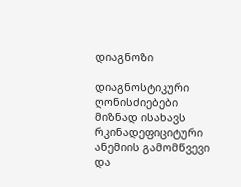დიაგნოზი

დიაგნოსტიკური ღონისძიებები მიზნად ისახავს რკინადეფიციტური ანემიის გამომწვევი და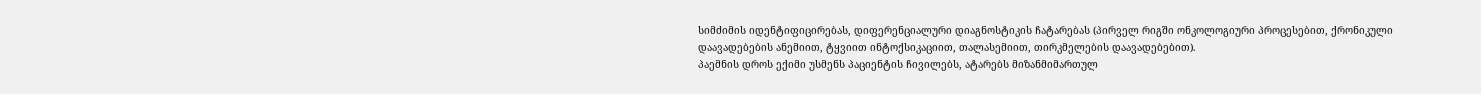სიმძიმის იდენტიფიცირებას, დიფერენციალური დიაგნოსტიკის ჩატარებას (პირველ რიგში ონკოლოგიური პროცესებით, ქრონიკული დაავადებების ანემიით, ტყვიით ინტოქსიკაციით, თალასემიით, თირკმელების დაავადებებით).
პაემნის დროს ექიმი უსმენს პაციენტის ჩივილებს, ატარებს მიზანმიმართულ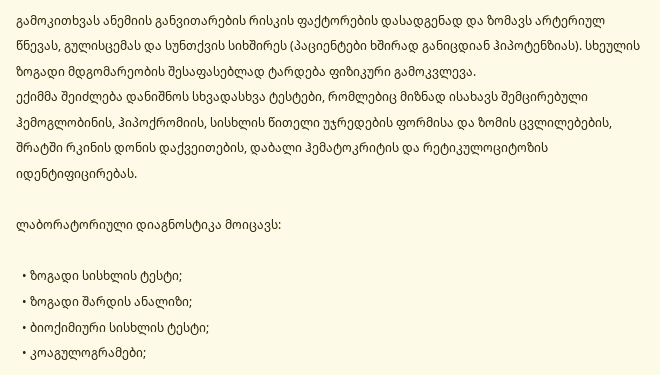გამოკითხვას ანემიის განვითარების რისკის ფაქტორების დასადგენად და ზომავს არტერიულ წნევას, გულისცემას და სუნთქვის სიხშირეს (პაციენტები ხშირად განიცდიან ჰიპოტენზიას). სხეულის ზოგადი მდგომარეობის შესაფასებლად ტარდება ფიზიკური გამოკვლევა.
ექიმმა შეიძლება დანიშნოს სხვადასხვა ტესტები, რომლებიც მიზნად ისახავს შემცირებული ჰემოგლობინის, ჰიპოქრომიის, სისხლის წითელი უჯრედების ფორმისა და ზომის ცვლილებების, შრატში რკინის დონის დაქვეითების, დაბალი ჰემატოკრიტის და რეტიკულოციტოზის იდენტიფიცირებას.

ლაბორატორიული დიაგნოსტიკა მოიცავს:

  • ზოგადი სისხლის ტესტი;
  • ზოგადი შარდის ანალიზი;
  • ბიოქიმიური სისხლის ტესტი;
  • კოაგულოგრამები;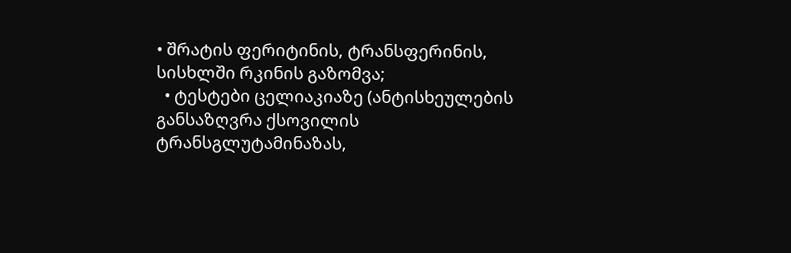• შრატის ფერიტინის, ტრანსფერინის, სისხლში რკინის გაზომვა;
  • ტესტები ცელიაკიაზე (ანტისხეულების განსაზღვრა ქსოვილის ტრანსგლუტამინაზას,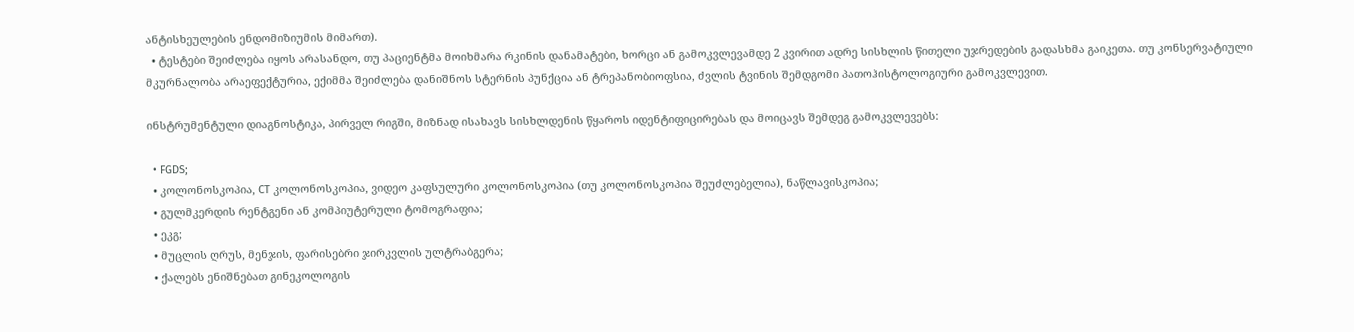ანტისხეულების ენდომიზიუმის მიმართ).
  • ტესტები შეიძლება იყოს არასანდო, თუ პაციენტმა მოიხმარა რკინის დანამატები, ხორცი ან გამოკვლევამდე 2 კვირით ადრე სისხლის წითელი უჯრედების გადასხმა გაიკეთა. თუ კონსერვატიული მკურნალობა არაეფექტურია, ექიმმა შეიძლება დანიშნოს სტერნის პუნქცია ან ტრეპანობიოფსია, ძვლის ტვინის შემდგომი პათოჰისტოლოგიური გამოკვლევით.

ინსტრუმენტული დიაგნოსტიკა, პირველ რიგში, მიზნად ისახავს სისხლდენის წყაროს იდენტიფიცირებას და მოიცავს შემდეგ გამოკვლევებს:

  • FGDS;
  • კოლონოსკოპია, CT კოლონოსკოპია, ვიდეო კაფსულური კოლონოსკოპია (თუ კოლონოსკოპია შეუძლებელია), ნაწლავისკოპია;
  • გულმკერდის რენტგენი ან კომპიუტერული ტომოგრაფია;
  • ეკგ;
  • მუცლის ღრუს, მენჯის, ფარისებრი ჯირკვლის ულტრაბგერა;
  • ქალებს ენიშნებათ გინეკოლოგის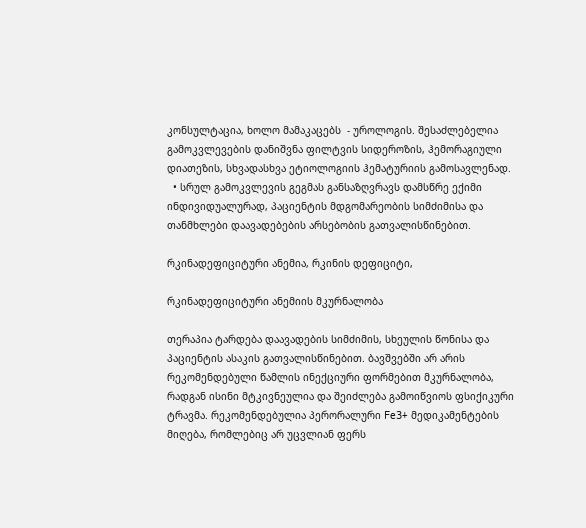კონსულტაცია, ხოლო მამაკაცებს  - უროლოგის. შესაძლებელია გამოკვლევების დანიშვნა ფილტვის სიდეროზის, ჰემორაგიული დიათეზის, სხვადასხვა ეტიოლოგიის ჰემატურიის გამოსავლენად.
  • სრულ გამოკვლევის გეგმას განსაზღვრავს დამსწრე ექიმი ინდივიდუალურად, პაციენტის მდგომარეობის სიმძიმისა და თანმხლები დაავადებების არსებობის გათვალისწინებით.

რკინადეფიციტური ანემია, რკინის დეფიციტი,

რკინადეფიციტური ანემიის მკურნალობა

თერაპია ტარდება დაავადების სიმძიმის, სხეულის წონისა და პაციენტის ასაკის გათვალისწინებით. ბავშვებში არ არის რეკომენდებული წამლის ინექციური ფორმებით მკურნალობა, რადგან ისინი მტკივნეულია და შეიძლება გამოიწვიოს ფსიქიკური ტრავმა. რეკომენდებულია პერორალური Fe3+ მედიკამენტების მიღება, რომლებიც არ უცვლიან ფერს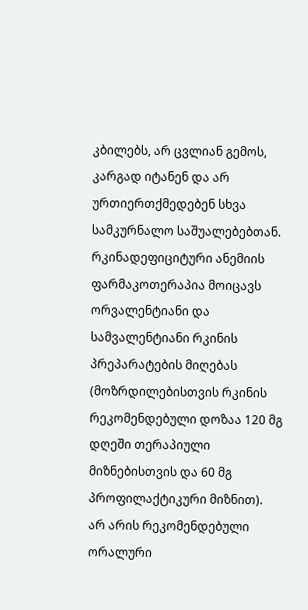კბილებს, არ ცვლიან გემოს, კარგად იტანენ და არ ურთიერთქმედებენ სხვა სამკურნალო საშუალებებთან.
რკინადეფიციტური ანემიის ფარმაკოთერაპია მოიცავს ორვალენტიანი და სამვალენტიანი რკინის პრეპარატების მიღებას (მოზრდილებისთვის რკინის რეკომენდებული დოზაა 120 მგ დღეში თერაპიული მიზნებისთვის და 60 მგ პროფილაქტიკური მიზნით).
არ არის რეკომენდებული ორალური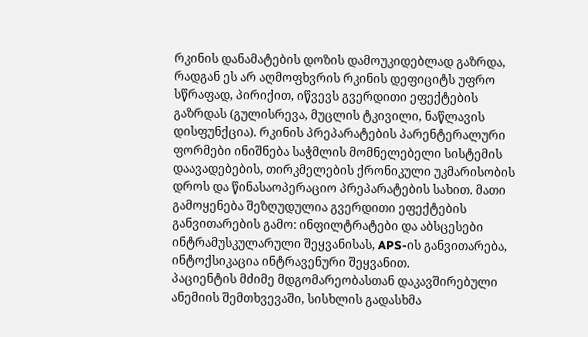რკინის დანამატების დოზის დამოუკიდებლად გაზრდა, რადგან ეს არ აღმოფხვრის რკინის დეფიციტს უფრო სწრაფად, პირიქით, იწვევს გვერდითი ეფექტების გაზრდას (გულისრევა, მუცლის ტკივილი, ნაწლავის დისფუნქცია). რკინის პრეპარატების პარენტერალური ფორმები ინიშნება საჭმლის მომნელებელი სისტემის დაავადებების, თირკმელების ქრონიკული უკმარისობის დროს და წინასაოპერაციო პრეპარატების სახით. მათი გამოყენება შეზღუდულია გვერდითი ეფექტების განვითარების გამო: ინფილტრატები და აბსცესები ინტრამუსკულარული შეყვანისას, APS-ის განვითარება, ინტოქსიკაცია ინტრავენური შეყვანით.
პაციენტის მძიმე მდგომარეობასთან დაკავშირებული ანემიის შემთხვევაში, სისხლის გადასხმა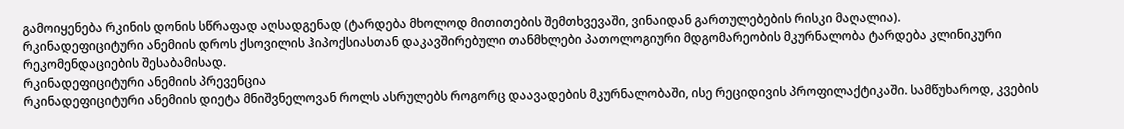გამოიყენება რკინის დონის სწრაფად აღსადგენად (ტარდება მხოლოდ მითითების შემთხვევაში, ვინაიდან გართულებების რისკი მაღალია).
რკინადეფიციტური ანემიის დროს ქსოვილის ჰიპოქსიასთან დაკავშირებული თანმხლები პათოლოგიური მდგომარეობის მკურნალობა ტარდება კლინიკური რეკომენდაციების შესაბამისად.
რკინადეფიციტური ანემიის პრევენცია
რკინადეფიციტური ანემიის დიეტა მნიშვნელოვან როლს ასრულებს როგორც დაავადების მკურნალობაში, ისე რეციდივის პროფილაქტიკაში. სამწუხაროდ, კვების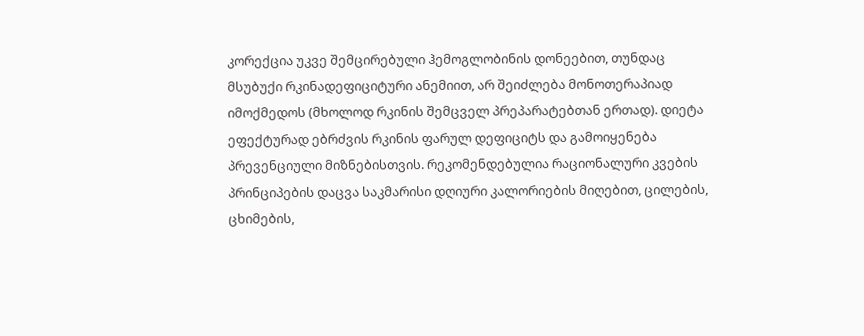კორექცია უკვე შემცირებული ჰემოგლობინის დონეებით, თუნდაც მსუბუქი რკინადეფიციტური ანემიით, არ შეიძლება მონოთერაპიად იმოქმედოს (მხოლოდ რკინის შემცველ პრეპარატებთან ერთად). დიეტა ეფექტურად ებრძვის რკინის ფარულ დეფიციტს და გამოიყენება პრევენციული მიზნებისთვის. რეკომენდებულია რაციონალური კვების პრინციპების დაცვა საკმარისი დღიური კალორიების მიღებით, ცილების, ცხიმების,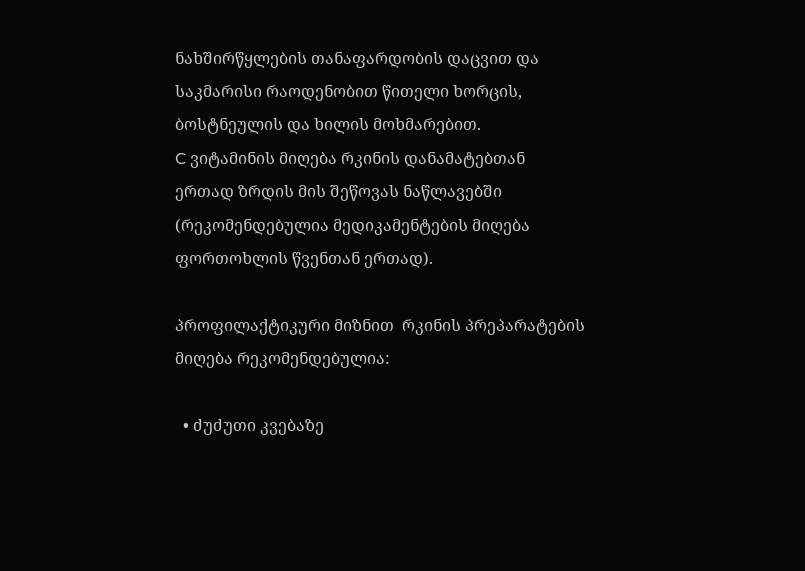ნახშირწყლების თანაფარდობის დაცვით და საკმარისი რაოდენობით წითელი ხორცის, ბოსტნეულის და ხილის მოხმარებით.
C ვიტამინის მიღება რკინის დანამატებთან ერთად ზრდის მის შეწოვას ნაწლავებში (რეკომენდებულია მედიკამენტების მიღება ფორთოხლის წვენთან ერთად).

პროფილაქტიკური მიზნით  რკინის პრეპარატების მიღება რეკომენდებულია:

  • ძუძუთი კვებაზე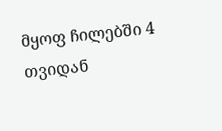მყოფ ჩილებში 4 თვიდან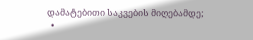დამატებითი საკვების მიღებამდე;
  •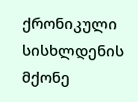ქრონიკული სისხლდენის მქონე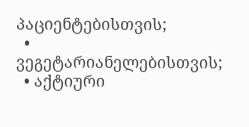პაციენტებისთვის;
  • ვეგეტარიანელებისთვის;
  • აქტიური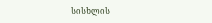სისხლის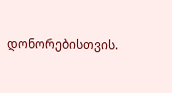დონორებისთვის.